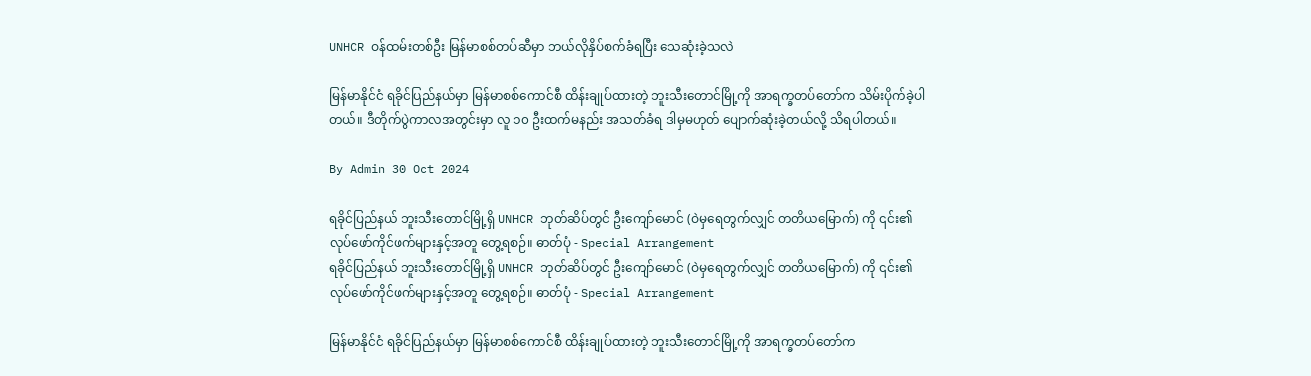UNHCR ဝန်ထမ်းတစ်ဦး မြန်မာစစ်တပ်ဆီမှာ ဘယ်လိုနှိပ်စက်ခံရပြီး သေဆုံးခဲ့သလဲ

မြန်မာနိုင်ငံ ရခိုင်ပြည်နယ်မှာ မြန်မာစစ်ကောင်စီ ထိန်းချုပ်ထားတဲ့ ဘူးသီးတောင်မြို့ကို အာရက္ခတပ်တော်က သိမ်းပိုက်ခဲ့ပါတယ်။ ဒီတိုက်ပွဲကာလအတွင်းမှာ လူ ၁၀ ဦးထက်မနည်း အသတ်ခံရ ဒါမှမဟုတ် ပျောက်ဆုံးခဲ့တယ်လို့ သိရပါတယ်။

By Admin 30 Oct 2024

ရခိုင်ပြည်နယ် ဘူးသီးတောင်မြို့ရှိ UNHCR ဘုတ်ဆိပ်တွင် ဦးကျော်မောင် (ဝဲမှရေတွက်လျှင် တတိယမြောက်) ကို ၎င်း၏ လုပ်ဖော်ကိုင်ဖက်များနှင့်အတူ တွေ့ရစဉ်။ ဓာတ်ပုံ - Special Arrangement
ရခိုင်ပြည်နယ် ဘူးသီးတောင်မြို့ရှိ UNHCR ဘုတ်ဆိပ်တွင် ဦးကျော်မောင် (ဝဲမှရေတွက်လျှင် တတိယမြောက်) ကို ၎င်း၏ လုပ်ဖော်ကိုင်ဖက်များနှင့်အတူ တွေ့ရစဉ်။ ဓာတ်ပုံ - Special Arrangement

မြန်မာနိုင်ငံ ရခိုင်ပြည်နယ်မှာ မြန်မာစစ်ကောင်စီ ထိန်းချုပ်ထားတဲ့ ဘူးသီးတောင်မြို့ကို အာရက္ခတပ်တော်က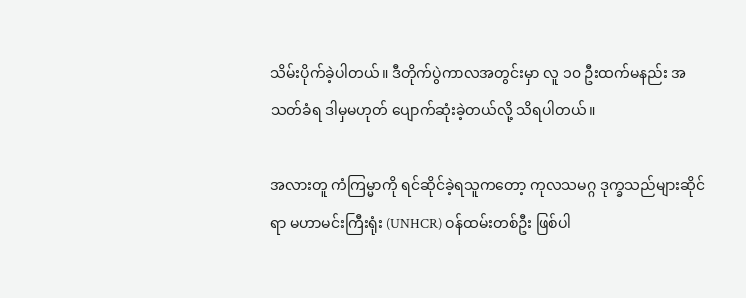သိမ်းပိုက်ခဲ့ပါတယ်။ ဒီတိုက်ပွဲကာလအတွင်းမှာ လူ ၁၀ ဦးထက်မနည်း အသတ်ခံရ ဒါမှမဟုတ် ပျောက်ဆုံးခဲ့တယ်လို့ သိရပါတယ်။

အလားတူ ကံကြမ္မာကို ရင်ဆိုင်ခဲ့ရသူကတော့ ကုလသမဂ္ဂ ဒုက္ခသည်များဆိုင်ရာ မဟာမင်းကြီးရုံး (UNHCR) ဝန်ထမ်းတစ်ဦး ဖြစ်ပါ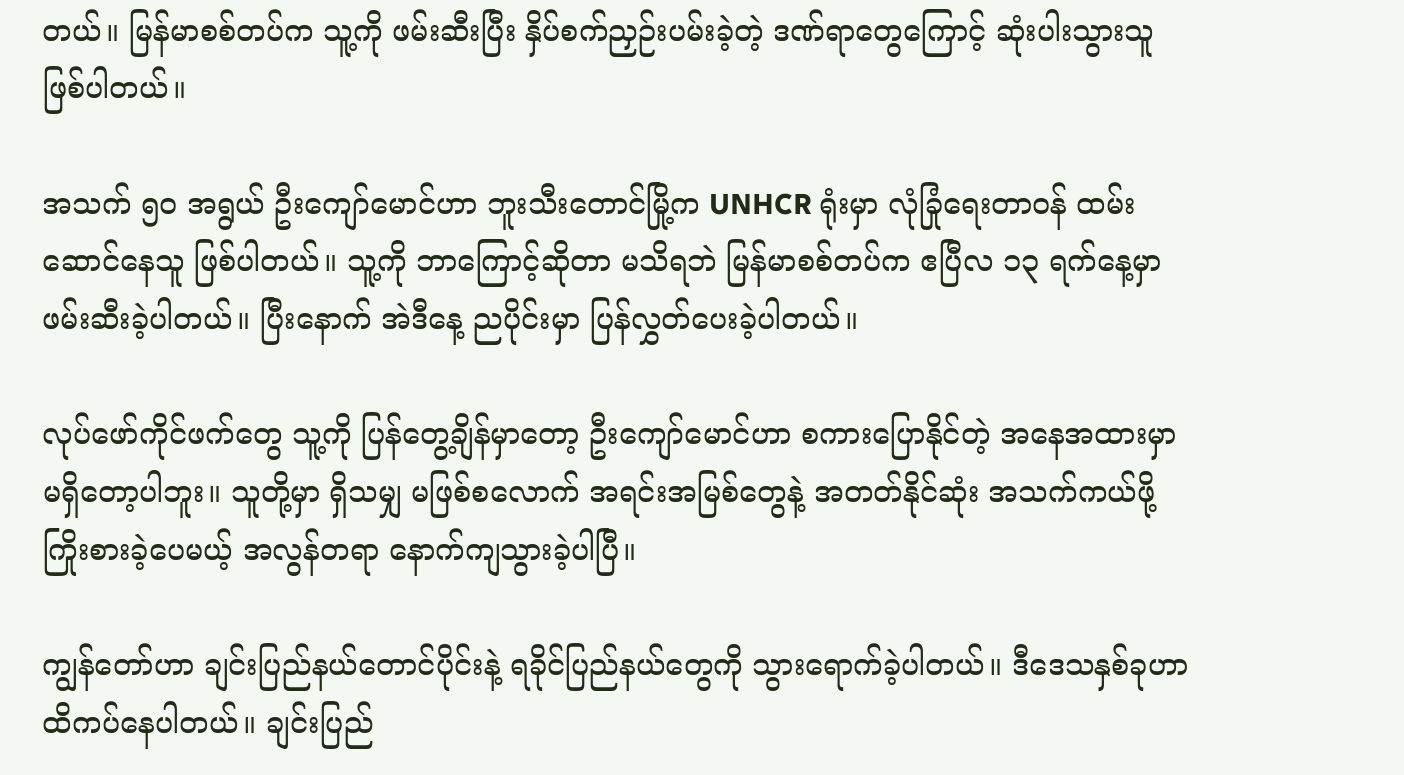တယ်။ မြန်မာစစ်တပ်က သူ့ကို ဖမ်းဆီးပြီး နှိပ်စက်ညှဉ်းပမ်းခဲ့တဲ့ ဒဏ်ရာတွေကြောင့် ဆုံးပါးသွားသူ ဖြစ်ပါတယ်။

အသက် ၅၀ အရွယ် ဦးကျော်မောင်ဟာ ဘူးသီးတောင်မြို့က UNHCR ရုံးမှာ လုံခြုံရေးတာဝန် ထမ်းဆောင်နေသူ ဖြစ်ပါတယ်။ သူ့ကို ဘာကြောင့်ဆိုတာ မသိရဘဲ မြန်မာစစ်တပ်က ဧပြီလ ၁၃ ရက်နေ့မှာ ဖမ်းဆီးခဲ့ပါတယ်။ ပြီးနောက် အဲဒီနေ့ ညပိုင်းမှာ ပြန်လွှတ်ပေးခဲ့ပါတယ်။

လုပ်ဖော်ကိုင်ဖက်တွေ သူ့ကို ပြန်တွေ့ချိန်မှာတော့ ဦးကျော်မောင်ဟာ စကားပြောနိုင်တဲ့ အနေအထားမှာ မရှိတော့ပါဘူး။ သူတို့မှာ ရှိသမျှ မဖြစ်စလောက် အရင်းအမြစ်တွေနဲ့ အတတ်နိုင်ဆုံး အသက်ကယ်ဖို့ ကြိုးစားခဲ့ပေမယ့် အလွန်တရာ နောက်ကျသွားခဲ့ပါပြီ။

ကျွန်တော်ဟာ ချင်းပြည်နယ်တောင်ပိုင်းနဲ့ ရခိုင်ပြည်နယ်တွေကို သွားရောက်ခဲ့ပါတယ်။ ဒီဒေသနှစ်ခုဟာ ထိကပ်နေပါတယ်။ ချင်းပြည်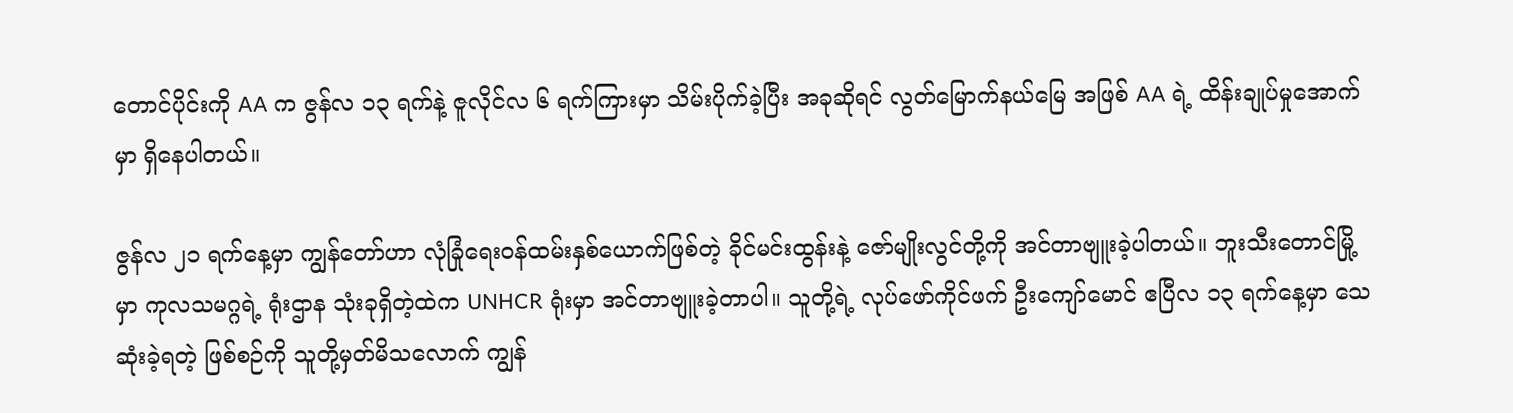တောင်ပိုင်းကို AA က ဇွန်လ ၁၃ ရက်နဲ့ ဇူလိုင်လ ၆ ရက်ကြားမှာ သိမ်းပိုက်ခဲ့ပြီး အခုဆိုရင် လွတ်မြောက်နယ်မြေ အဖြစ် AA ရဲ့ ထိန်းချုပ်မှုအောက်မှာ ရှိနေပါတယ်။

ဇွန်လ ၂၁ ရက်နေ့မှာ ကျွန်တော်ဟာ လုံခြုံရေးဝန်ထမ်းနှစ်ယောက်ဖြစ်တဲ့ ခိုင်မင်းထွန်းနဲ့ ဇော်မျိုးလွင်တို့ကို အင်တာဗျူးခဲ့ပါတယ်။ ဘူးသီးတောင်မြို့မှာ ကုလသမဂ္ဂရဲ့ ရုံးဌာန သုံးခုရှိတဲ့ထဲက UNHCR ရုံးမှာ အင်တာဗျူးခဲ့တာပါ။ သူတို့ရဲ့ လုပ်ဖော်ကိုင်ဖက် ဦးကျော်မောင် ဧပြီလ ၁၃ ရက်နေ့မှာ သေဆုံးခဲ့ရတဲ့ ဖြစ်စဉ်ကို သူတို့မှတ်မိသလောက် ကျွန်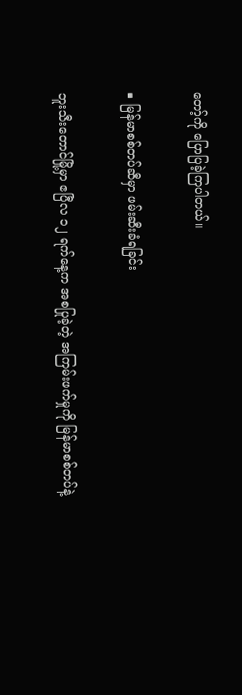တော့်ကို ပြောပြခဲ့ကြပါတယ်။

■ မြန်မာစစ်တပ်ဆီမှာ ဖမ်းဆီးခံရခြင်း

ဘူးသီးတောင်မြို့မှာ ဧပြီလ ၁၂ ရက်နေ့က အစပြုခဲ့တဲ့ အကြမ်းဖက်မှုကို မြန်မာစစ်တပ်နဲ့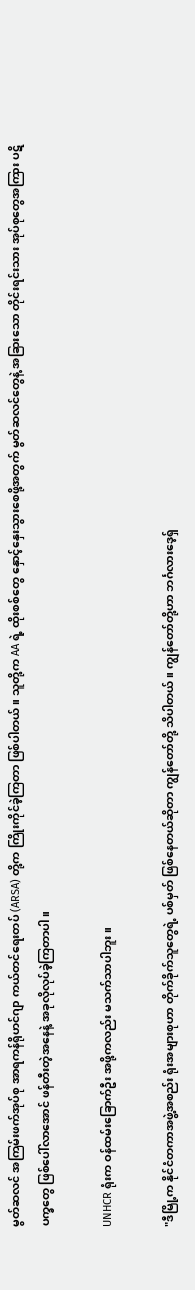မွတ်ဆလင် အကြမ်းဖက်အုပ်စု အာရကန်ရိုဟင်ဂျာ ကယ်တင်ရေးတပ် (ARSA) တို့က ကြိုးကိုင်ခဲ့ကြတာ ဖြစ်ပါတယ်။ သူတို့က AA ရဲ့ ထိုးစစ်တွေ နှောင့်နှေးသွားစေဖို့အတွက် မွတ်ဆလင်တွေနဲ့ အခြားသော တိုင်းရင်းသား အုပ်စုတွေအကြား ပဋိပက္ခတွေ ဖြစ်ပေါ်လာအောင် ဖန်တီးတဲ့အနေနဲ့ အခုလိုလုပ်ခဲ့ကြတာပါ။

UNHCR ရုံးက ဝန်ထမ်းခြောက်ဦး အဖို့ကလည်း မသက်သာပါဘူး။

"ဒီမြို့က နိုင်ငံတကာအဖွဲ့အစည်း ရုံးအများစုဟာ တိုက်ခိုက်သူတွေရဲ့ ပစ်မှတ် ဖြစ်နေတယ်ဆိုတာ ကျွန်တော်တို့ သိပါတယ်။ ကျွန်တော်တို့ဟာ ဘင်္ဂလားဒေ့ရှ်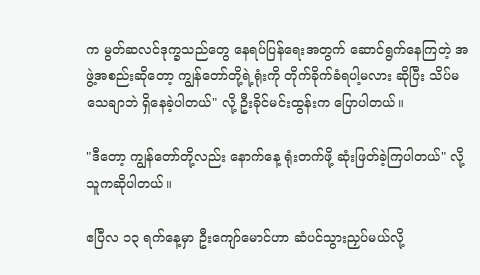က မွတ်ဆလင်ဒုက္ခသည်တွေ နေရပ်ပြန်ရေးအတွက် ဆောင်ရွက်နေကြတဲ့ အဖွဲ့အစည်းဆိုတော့ ကျွန်တော်တို့ရဲ့ရုံးကို တိုက်ခိုက်ခံရပါ့မလား ဆိုပြီး သိပ်မသေချာဘဲ ရှိနေခဲ့ပါတယ်" လို့ ဦးခိုင်မင်းထွန်းက ပြောပါတယ်။

"ဒီတော့ ကျွန်တော်တို့လည်း နောက်နေ့ ရုံးတက်ဖို့ ဆုံးဖြတ်ခဲ့ကြပါတယ်" လို့ သူကဆိုပါတယ်။

ဧပြီလ ၁၃ ရက်နေ့မှာ ဦးကျော်မောင်ဟာ ဆံပင်သွားညှပ်မယ်လို့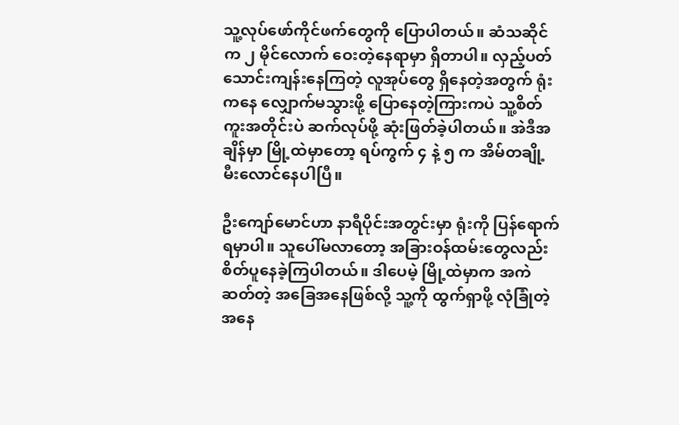သူ့လုပ်ဖော်ကိုင်ဖက်တွေကို ပြောပါတယ်။ ဆံသဆိုင်က ၂ မိုင်လောက် ဝေးတဲ့နေရာမှာ ရှိတာပါ။ လှည့်ပတ်သောင်းကျန်းနေကြတဲ့ လူအုပ်တွေ ရှိနေတဲ့အတွက် ရုံးကနေ လျှောက်မသွားဖို့ ပြောနေတဲ့ကြားကပဲ သူ့စိတ်ကူးအတိုင်းပဲ ဆက်လုပ်ဖို့ ဆုံးဖြတ်ခဲ့ပါတယ်။ အဲဒီအချိန်မှာ မြို့ထဲမှာတော့ ရပ်ကွက် ၄ နဲ့ ၅ က အိမ်တချို့ မီးလောင်နေပါပြီ။

ဦးကျော်မောင်ဟာ နာရီပိုင်းအတွင်းမှာ ရုံးကို ပြန်ရောက်ရမှာပါ။ သူပေါ်မလာတော့ အခြားဝန်ထမ်းတွေလည်း စိတ်ပူနေခဲ့ကြပါတယ်။ ဒါပေမဲ့ မြို့ထဲမှာက အကဲဆတ်တဲ့ အခြေအနေဖြစ်လို့ သူ့ကို ထွက်ရှာဖို့ လုံခြုံတဲ့အနေ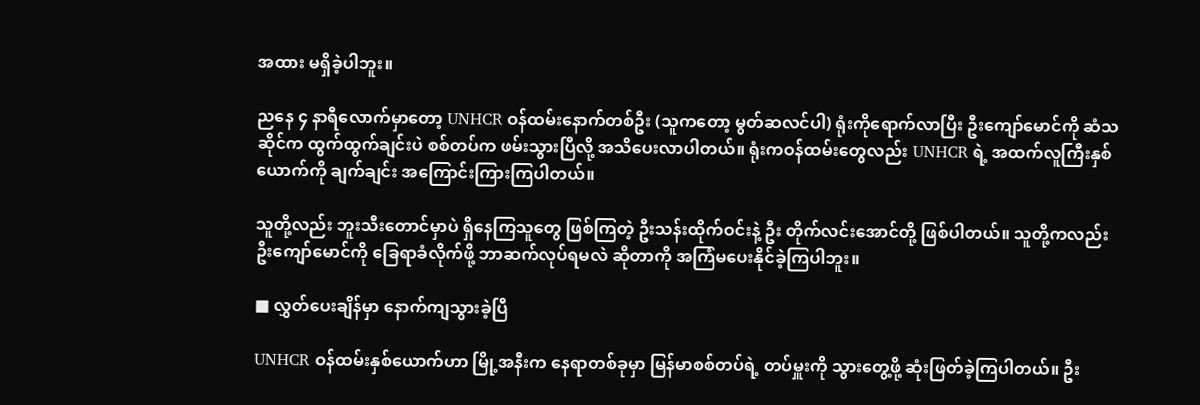အထား မရှိခဲ့ပါဘူး။

ညနေ ၄ နာရီလောက်မှာတော့ UNHCR ဝန်ထမ်းနောက်တစ်ဦး (သူကတော့ မွတ်ဆလင်ပါ) ရုံးကိုရောက်လာပြီး ဦးကျော်မောင်ကို ဆံသဆိုင်က ထွက်ထွက်ချင်းပဲ စစ်တပ်က ဖမ်းသွားပြီလို့ အသိပေးလာပါတယ်။ ရုံးကဝန်ထမ်းတွေလည်း UNHCR ရဲ့ အထက်လူကြီးနှစ်ယောက်ကို ချက်ချင်း အကြောင်းကြားကြပါတယ်။

သူတို့လည်း ဘူးသီးတောင်မှာပဲ ရှိနေကြသူတွေ ဖြစ်ကြတဲ့ ဦးသန်းထိုက်ဝင်းနဲ့ ဦး တိုက်လင်းအောင်တို့ ဖြစ်ပါတယ်။ သူတို့ကလည်း ဦးကျော်မောင်ကို ခြေရာခံလိုက်ဖို့ ဘာဆက်လုပ်ရမလဲ ဆိုတာကို အကြံမပေးနိုင်ခဲ့ကြပါဘူး။

■ လွှတ်ပေးချိန်မှာ နောက်ကျသွားခဲ့ပြီ

UNHCR ဝန်ထမ်းနှစ်ယောက်ဟာ မြို့အနီးက နေရာတစ်ခုမှာ မြန်မာစစ်တပ်ရဲ့ တပ်မှူးကို သွားတွေ့ဖို့ ဆုံးဖြတ်ခဲ့ကြပါတယ်။ ဦး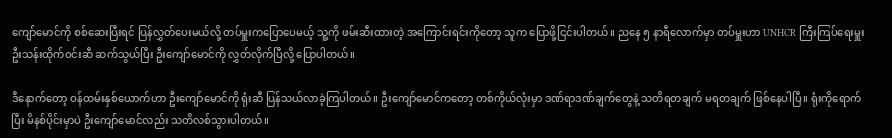ကျော်မောင်ကို စစ်ဆေးပြီးရင် ပြန်လွှတ်ပေးမယ်လို့ တပ်မှူးကပြောပေမယ့် သူ့ကို ဖမ်းဆီးထားတဲ့ အကြောင်းရင်းကိုတော့ သူက ပြောဖို့ငြင်းပါတယ်။ ညနေ ၅ နာရီလောက်မှာ တပ်မှူးဟာ UNHCR ကြီးကြပ်ရေးမှူး ဦးသန်းထိုက်ဝင်းဆီ ဆက်သွယ်ပြီး ဦးကျော်မောင်ကို လွှတ်လိုက်ပြီလို့ ပြောပါတယ်။

ဒီနောက်တော့ ဝန်ထမ်းနှစ်ယောက်ဟာ ဦးကျော်မောင်ကို ရုံးဆီ ပြန်သယ်လာခဲ့ကြပါတယ်။ ဦးကျော်မောင်ကတော့ တစ်ကိုယ်လုံးမှာ ဒဏ်ရာဒဏ်ချက်တွေနဲ့ သတိရတချက် မရတချက် ဖြစ်နေပါပြီ။ ရုံးကိုရောက်ပြီး မိနစ်ပိုင်းမှာပဲ ဦးကျော်မောင်လည်း သတိလစ်သွားပါတယ်။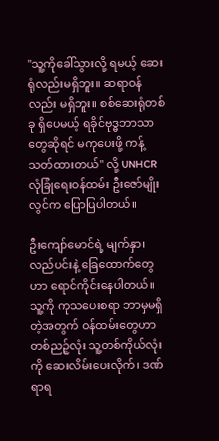"သူ့ကိုခေါ်သွားလို့ ရမယ့် ဆေးရုံလည်းမရှိဘူး။ ဆရာဝန်လည်း မရှိဘူး။ စစ်ဆေးရုံတစ်ခု ရှိပေမယ့် ရခိုင်ဗုဒ္ဓဘာသာတွေဆိုရင် မကုပေးဖို့ ကန့်သတ်ထားတယ်" လို့ UNHCR လုံခြုံရေးဝန်ထမ်း ဦးဇော်မျိုးလွင်က ပြောပြပါတယ်။

ဦးကျော်မောင်ရဲ့ မျက်နှာ၊ လည်ပင်းနဲ့ ခြေထောက်တွေဟာ ရောင်ကိုင်းနေပါတယ်။ သူ့ကို ကုသပေးစရာ ဘာမှမရှိတဲ့အတွက် ဝန်ထမ်းတွေဟာ တစ်ညဉ့်လုံး သူ့တစ်ကိုယ်လုံးကို ဆေးလိမ်းပေးလိုက်၊ ဒဏ်ရာရ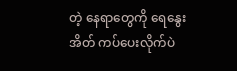တဲ့ နေရာတွေကို ရေနွေးအိတ် ကပ်ပေးလိုက်ပဲ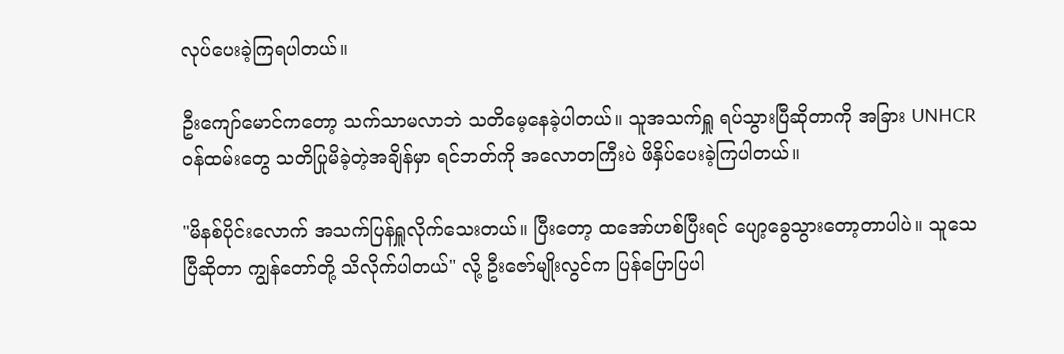လုပ်ပေးခဲ့ကြရပါတယ်။

ဦးကျော်မောင်ကတော့ သက်သာမလာဘဲ သတိမေ့နေခဲ့ပါတယ်။ သူအသက်ရှူ ရပ်သွားပြီဆိုတာကို အခြား UNHCR ဝန်ထမ်းတွေ သတိပြုမိခဲ့တဲ့အချိန်မှာ ရင်ဘတ်ကို အလောတကြီးပဲ ဖိနှိပ်ပေးခဲ့ကြပါတယ်။

"မိနစ်ပိုင်းလောက် အသက်ပြန်ရှူလိုက်သေးတယ်။ ပြီးတော့ ထအော်ဟစ်ပြီးရင် ပျော့ခွေသွားတော့တာပါပဲ။ သူသေပြီဆိုတာ ကျွန်တော်တို့ သိလိုက်ပါတယ်" လို့ ဦးဇော်မျိုးလွင်က ပြန်ပြောပြပါ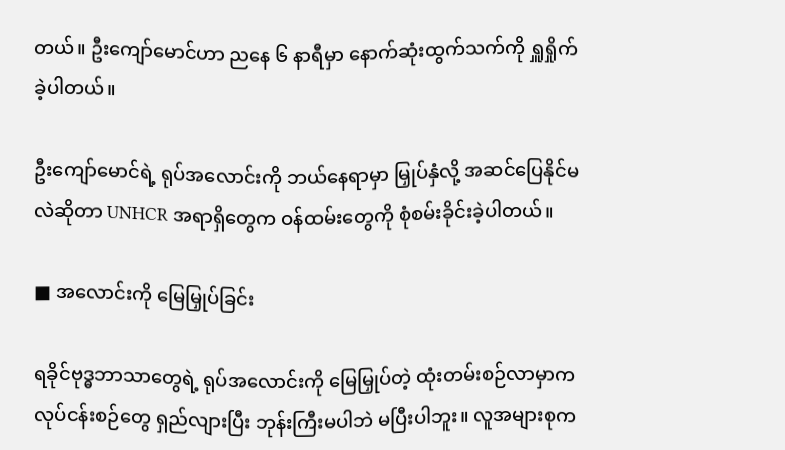တယ်။ ဦးကျော်မောင်ဟာ ညနေ ၆ နာရီမှာ နောက်ဆုံးထွက်သက်ကို ရှူရှိုက်ခဲ့ပါတယ်။

ဦးကျော်မောင်ရဲ့ ရုပ်အလောင်းကို ဘယ်နေရာမှာ မြှုပ်နှံလို့ အဆင်ပြေနိုင်မလဲဆိုတာ UNHCR အရာရှိတွေက ဝန်ထမ်းတွေကို စုံစမ်းခိုင်းခဲ့ပါတယ်။

■ အလောင်းကို မြေမြှုပ်ခြင်း

ရခိုင်ဗုဒ္ဓဘာသာတွေရဲ့ ရုပ်အလောင်းကို မြေမြှုပ်တဲ့ ထုံးတမ်းစဉ်လာမှာက လုပ်ငန်းစဉ်တွေ ရှည်လျားပြီး ဘုန်းကြီးမပါဘဲ မပြီးပါဘူး။ လူအများစုက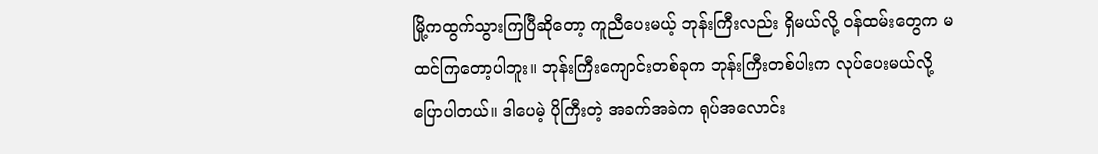မြို့ကထွက်သွားကြပြီဆိုတော့ ကူညီပေးမယ့် ဘုန်းကြီးလည်း ရှိမယ်လို့ ဝန်ထမ်းတွေက မထင်ကြတော့ပါဘူး။ ဘုန်းကြီးကျောင်းတစ်ခုက ဘုန်းကြီးတစ်ပါးက လုပ်ပေးမယ်လို့ ပြောပါတယ်။ ဒါပေမဲ့ ပိုကြီးတဲ့ အခက်အခဲက ရုပ်အလောင်း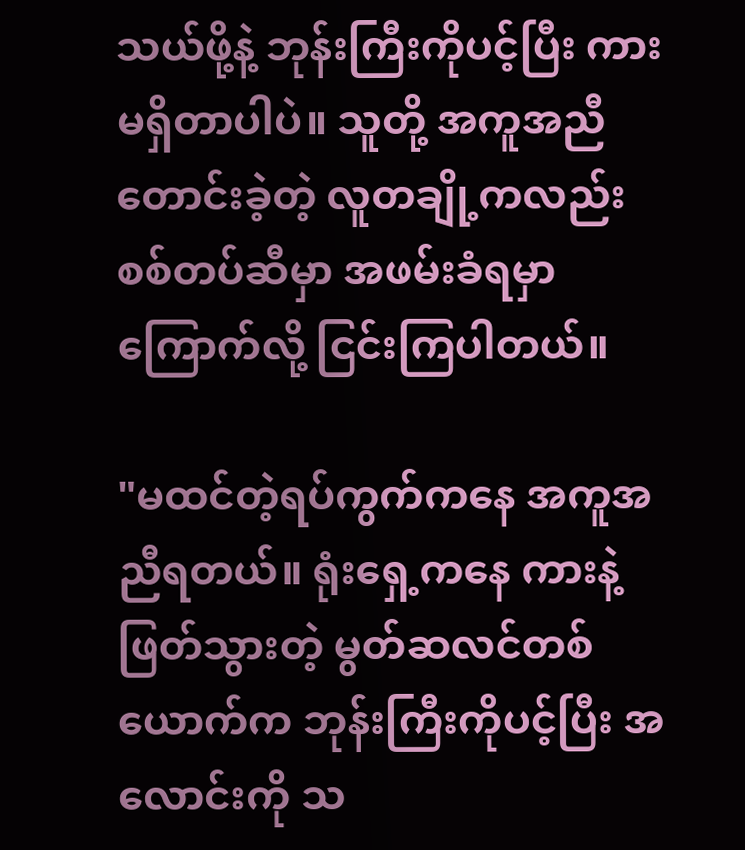သယ်ဖို့နဲ့ ဘုန်းကြီးကိုပင့်ပြီး ကားမရှိတာပါပဲ။ သူတို့ အကူအညီတောင်းခဲ့တဲ့ လူတချို့ကလည်း စစ်တပ်ဆီမှာ အဖမ်းခံရမှာကြောက်လို့ ငြင်းကြပါတယ်။

"မထင်တဲ့ရပ်ကွက်ကနေ အကူအညီရတယ်။ ရုံးရှေ့ကနေ ကားနဲ့ဖြတ်သွားတဲ့ မွတ်ဆလင်တစ်ယောက်က ဘုန်းကြီးကိုပင့်ပြီး အလောင်းကို သ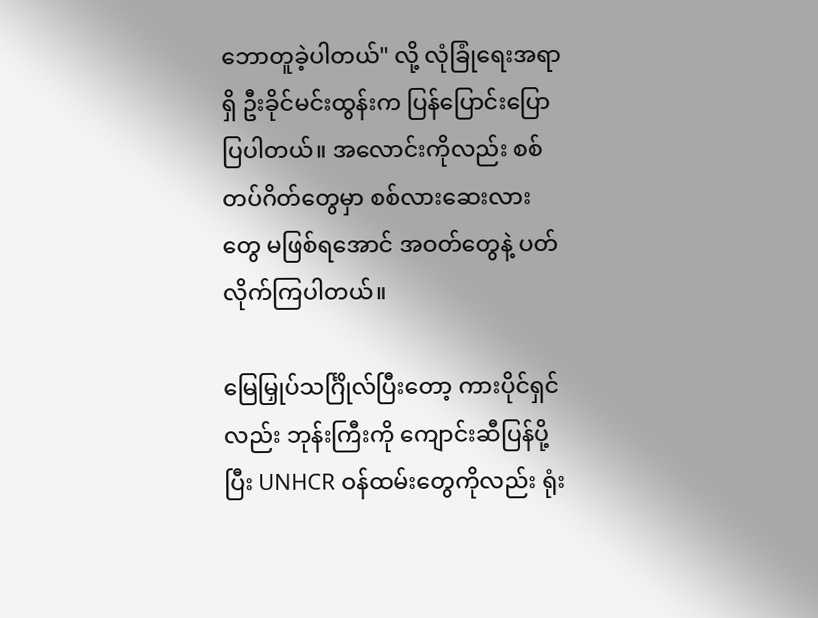ဘောတူခဲ့ပါတယ်" လို့ လုံခြုံရေးအရာရှိ ဦးခိုင်မင်းထွန်းက ပြန်ပြောင်းပြောပြပါတယ်။ အလောင်းကိုလည်း စစ်တပ်ဂိတ်တွေမှာ စစ်လားဆေးလားတွေ မဖြစ်ရအောင် အဝတ်တွေနဲ့ ပတ်လိုက်ကြပါတယ်။

မြေမြှုပ်သင်္ဂြိုလ်ပြီးတော့ ကားပိုင်ရှင်လည်း ဘုန်းကြီးကို ကျောင်းဆီပြန်ပို့ပြီး UNHCR ဝန်ထမ်းတွေကိုလည်း ရုံး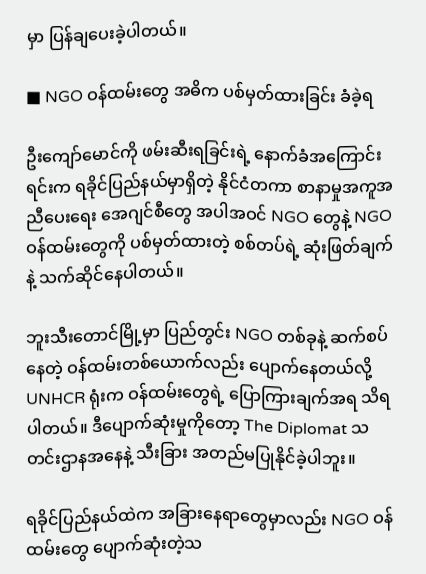မှာ ပြန်ချပေးခဲ့ပါတယ်။

■ NGO ဝန်ထမ်းတွေ အဓိက ပစ်မှတ်ထားခြင်း ခံခဲ့ရ

ဦးကျော်မောင်ကို ဖမ်းဆီးရခြင်းရဲ့ နောက်ခံအကြောင်းရင်းက ရခိုင်ပြည်နယ်မှာရှိတဲ့ နိုင်ငံတကာ စာနာမှုအကူအညီပေးရေး အေဂျင်စီတွေ အပါအဝင် NGO တွေနဲ့ NGO ဝန်ထမ်းတွေကို ပစ်မှတ်ထားတဲ့ စစ်တပ်ရဲ့ ဆုံးဖြတ်ချက်နဲ့ သက်ဆိုင်နေပါတယ်။

ဘူးသီးတောင်မြို့မှာ ပြည်တွင်း NGO တစ်ခုနဲ့ ဆက်စပ်နေတဲ့ ဝန်ထမ်းတစ်ယောက်လည်း ပျောက်နေတယ်လို့ UNHCR ရုံးက ဝန်ထမ်းတွေရဲ့ ပြောကြားချက်အရ သိရပါတယ်။ ဒီပျောက်ဆုံးမှုကိုတော့ The Diplomat သတင်းဌာနအနေနဲ့ သီးခြား အတည်မပြုနိုင်ခဲ့ပါဘူး။

ရခိုင်ပြည်နယ်ထဲက အခြားနေရာတွေမှာလည်း NGO ဝန်ထမ်းတွေ ပျောက်ဆုံးတဲ့သ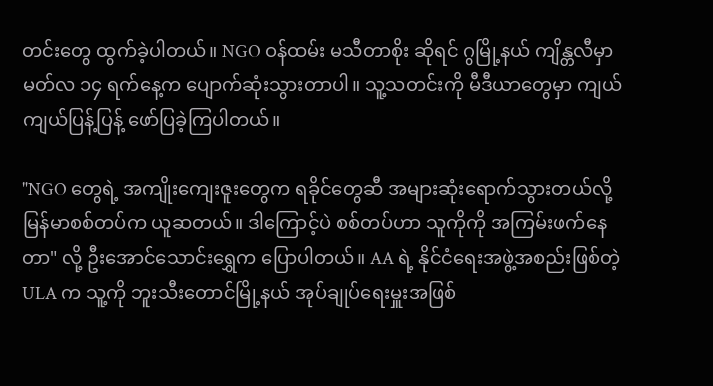တင်းတွေ ထွက်ခဲ့ပါတယ်။ NGO ဝန်ထမ်း မသီတာစိုး ဆိုရင် ဂွမြို့နယ် ကျိန္တလီမှာ မတ်လ ၁၄ ရက်နေ့က ပျောက်ဆုံးသွားတာပါ။ သူ့သတင်းကို မီဒီယာတွေမှာ ကျယ်ကျယ်ပြန့်ပြန့် ဖော်ပြခဲ့ကြပါတယ်။

"NGO တွေရဲ့ အကျိုးကျေးဇူးတွေက ရခိုင်တွေဆီ အများဆုံးရောက်သွားတယ်လို့ မြန်မာစစ်တပ်က ယူဆတယ်။ ဒါကြောင့်ပဲ စစ်တပ်ဟာ သူကိုကို အကြမ်းဖက်နေတာ" လို့ ဦးအောင်သောင်းရွှေက ပြောပါတယ်။ AA ရဲ့ နိုင်ငံရေးအဖွဲ့အစည်းဖြစ်တဲ့ ULA က သူ့ကို ဘူးသီးတောင်မြို့နယ် အုပ်ချုပ်ရေးမှူးအဖြစ်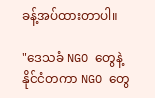ခန့်အပ်ထားတာပါ။

"ဒေသခံ NGO တွေနဲ့ နိုင်ငံတကာ NGO တွေ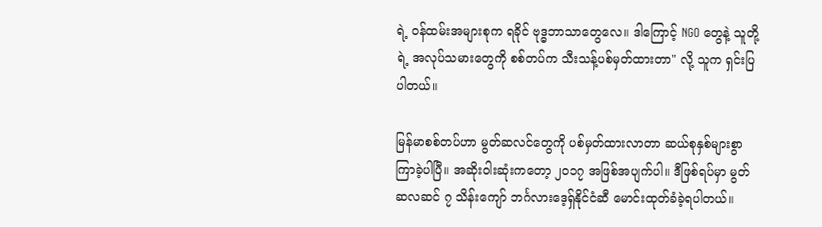ရဲ့ ဝန်ထမ်းအများစုက ရခိုင် ဗုဒ္ဓဘာသာတွေလေ။ ဒါကြောင့် NGO တွေနဲ့ သူတို့ရဲ့ အလုပ်သမားတွေကို စစ်တပ်က သီးသန့်ပစ်မှတ်ထားတာ" လို့ သူက ရှင်းပြပါတယ်။

မြန်မာစစ်တပ်ဟာ မွတ်ဆလင်တွေကို ပစ်မှတ်ထားလာတာ ဆယ်စုနှစ်များစွာ ကြာခဲ့ပါပြီ။ အဆိုးဝါးဆုံးကတော့ ၂၀၁၇ အဖြစ်အပျက်ပါ။ ဒီဖြစ်ရပ်မှာ မွတ်ဆလဆင် ၇ သိန်းကျော် ဘင်္ဂလားဒေ့ရှ်နိုင်ငံဆီ မောင်းထုတ်ခံခဲ့ရပါတယ်။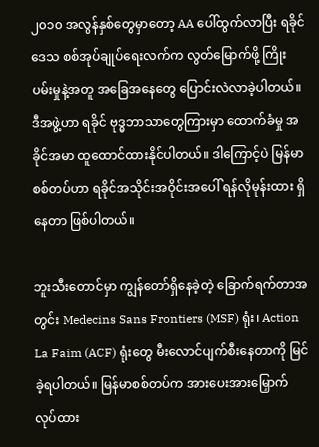၂၀၁၀ အလွန်နှစ်တွေမှာတော့ AA ပေါ်ထွက်လာပြီး ရခိုင်ဒေသ စစ်အုပ်ချုပ်ရေးလက်က လွတ်မြောက်ဖို့ ကြိုးပမ်းမှုနဲ့အတူ အခြေအနေတွေ ပြောင်းလဲလာခဲ့ပါတယ်။ ဒီအဖွဲ့ဟာ ရခိုင် ဗုဒ္ဓဘာသာတွေကြားမှာ ထောက်ခံမှု အခိုင်အမာ ထူထောင်ထားနိုင်ပါတယ်။ ဒါကြောင့်ပဲ မြန်မာစစ်တပ်ဟာ ရခိုင်အသိုင်းအဝိုင်းအပေါ် ရန်လိုမုန်းထား ရှိနေတာ ဖြစ်ပါတယ်။

ဘူးသီးတောင်မှာ ကျွန်တော်ရှိနေခဲ့တဲ့ ခြောက်ရက်တာအတွင်း Medecins Sans Frontiers (MSF) ရုံး၊ Action La Faim (ACF) ရုံးတွေ မီးလောင်ပျက်စီးနေတာကို မြင်ခဲ့ရပါတယ်။ မြန်မာစစ်တပ်က အားပေးအားမြှောက် လုပ်ထား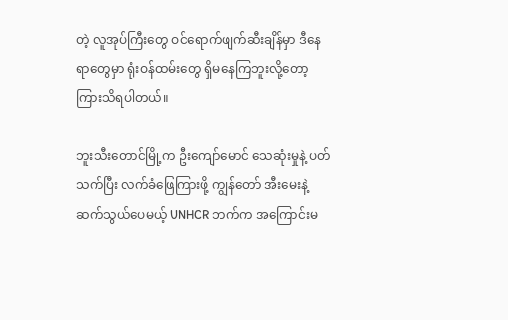တဲ့ လူအုပ်ကြီးတွေ ဝင်ရောက်ဖျက်ဆီးချိန်မှာ ဒီနေရာတွေမှာ ရုံးဝန်ထမ်းတွေ ရှိမနေကြဘူးလို့တော့ ကြားသိရပါတယ်။

ဘူးသီးတောင်မြို့က ဦးကျော်မောင် သေဆုံးမှုနဲ့ ပတ်သက်ပြီး လက်ခံဖြေကြားဖို့ ကျွန်တော် အီးမေးနဲ့ ဆက်သွယ်ပေမယ့် UNHCR ဘက်က အကြောင်းမ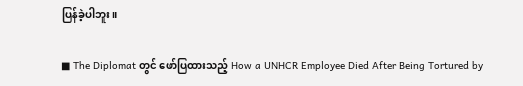ပြန်ခဲ့ပါဘူး။

■ The Diplomat တွင် ဖော်ပြထားသည့် How a UNHCR Employee Died After Being Tortured by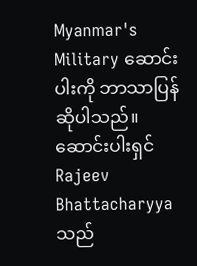Myanmar's Military ဆောင်းပါးကို ဘာသာပြန်ဆိုပါသည်။ ဆောင်းပါးရှင် Rajeev Bhattacharyya သည်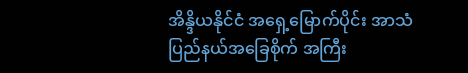အိန္ဒိယနိုင်ငံ အရှေ့မြောက်ပိုင်း အာသံပြည်နယ်အခြေစိုက် အကြီး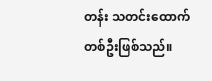တန်း သတင်းထောက်တစ်ဦးဖြစ်သည်။